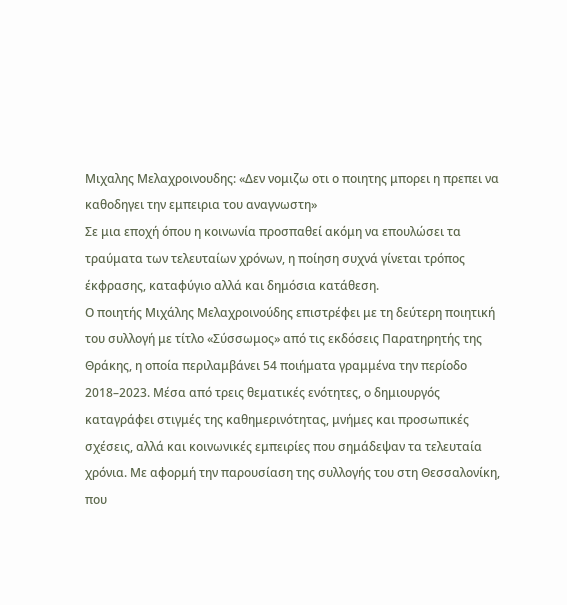Μιχαλης Μελαχροινουδης: «Δεν νομιζω οτι ο ποιητης μπορει η πρεπει να καθοδηγει την εμπειρια του αναγνωστη»
Σε μια εποχή όπου η κοινωνία προσπαθεί ακόμη να επουλώσει τα τραύματα των τελευταίων χρόνων, η ποίηση συχνά γίνεται τρόπος έκφρασης, καταφύγιο αλλά και δημόσια κατάθεση.
Ο ποιητής Μιχάλης Μελαχροινούδης επιστρέφει με τη δεύτερη ποιητική του συλλογή με τίτλο «Σύσσωμος» από τις εκδόσεις Παρατηρητής της Θράκης, η οποία περιλαμβάνει 54 ποιήματα γραμμένα την περίοδο 2018–2023. Μέσα από τρεις θεματικές ενότητες, ο δημιουργός καταγράφει στιγμές της καθημερινότητας, μνήμες και προσωπικές σχέσεις, αλλά και κοινωνικές εμπειρίες που σημάδεψαν τα τελευταία χρόνια. Με αφορμή την παρουσίαση της συλλογής του στη Θεσσαλονίκη, που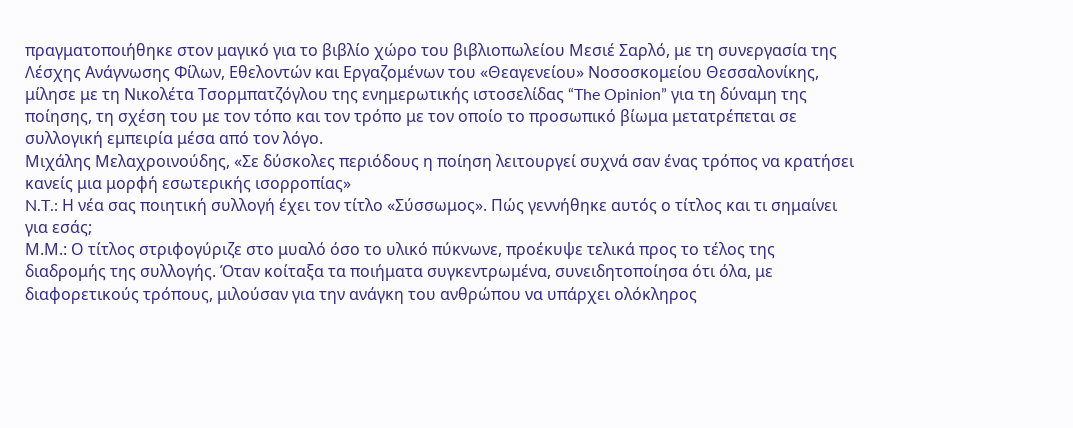πραγματοποιήθηκε στον μαγικό για το βιβλίο χώρο του βιβλιοπωλείου Μεσιέ Σαρλό, με τη συνεργασία της Λέσχης Ανάγνωσης Φίλων, Εθελοντών και Εργαζομένων του «Θεαγενείου» Νοσοσκομείου Θεσσαλονίκης, μίλησε με τη Νικολέτα Τσορμπατζόγλου της ενημερωτικής ιστοσελίδας “The Opinion” για τη δύναμη της ποίησης, τη σχέση του με τον τόπο και τον τρόπο με τον οποίο το προσωπικό βίωμα μετατρέπεται σε συλλογική εμπειρία μέσα από τον λόγο.
Μιχάλης Μελαχροινούδης, «Σε δύσκολες περιόδους η ποίηση λειτουργεί συχνά σαν ένας τρόπος να κρατήσει κανείς μια μορφή εσωτερικής ισορροπίας»
N.T.: Η νέα σας ποιητική συλλογή έχει τον τίτλο «Σύσσωμος». Πώς γεννήθηκε αυτός ο τίτλος και τι σημαίνει για εσάς;
Μ.Μ.: Ο τίτλος στριφογύριζε στο μυαλό όσο το υλικό πύκνωνε, προέκυψε τελικά προς το τέλος της διαδρομής της συλλογής. Όταν κοίταξα τα ποιήματα συγκεντρωμένα, συνειδητοποίησα ότι όλα, με διαφορετικούς τρόπους, μιλούσαν για την ανάγκη του ανθρώπου να υπάρχει ολόκληρος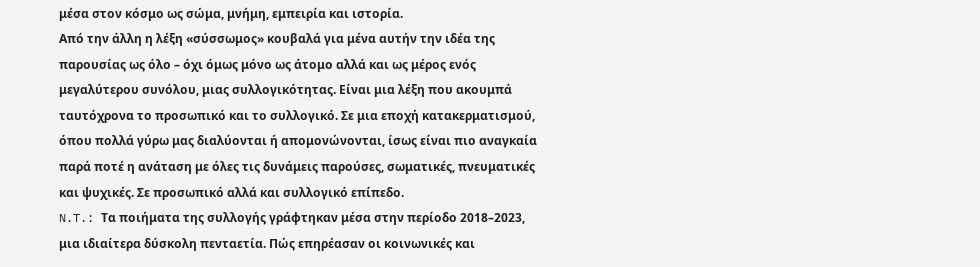μέσα στον κόσμο ως σώμα, μνήμη, εμπειρία και ιστορία.
Από την άλλη η λέξη «σύσσωμος» κουβαλά για μένα αυτήν την ιδέα της παρουσίας ως όλο – όχι όμως μόνο ως άτομο αλλά και ως μέρος ενός μεγαλύτερου συνόλου, μιας συλλογικότητας. Είναι μια λέξη που ακουμπά ταυτόχρονα το προσωπικό και το συλλογικό. Σε μια εποχή κατακερματισμού, όπου πολλά γύρω μας διαλύονται ή απομονώνονται, ίσως είναι πιο αναγκαία παρά ποτέ η ανάταση με όλες τις δυνάμεις παρούσες, σωματικές, πνευματικές και ψυχικές. Σε προσωπικό αλλά και συλλογικό επίπεδο.
N.T.: Τα ποιήματα της συλλογής γράφτηκαν μέσα στην περίοδο 2018–2023, μια ιδιαίτερα δύσκολη πενταετία. Πώς επηρέασαν οι κοινωνικές και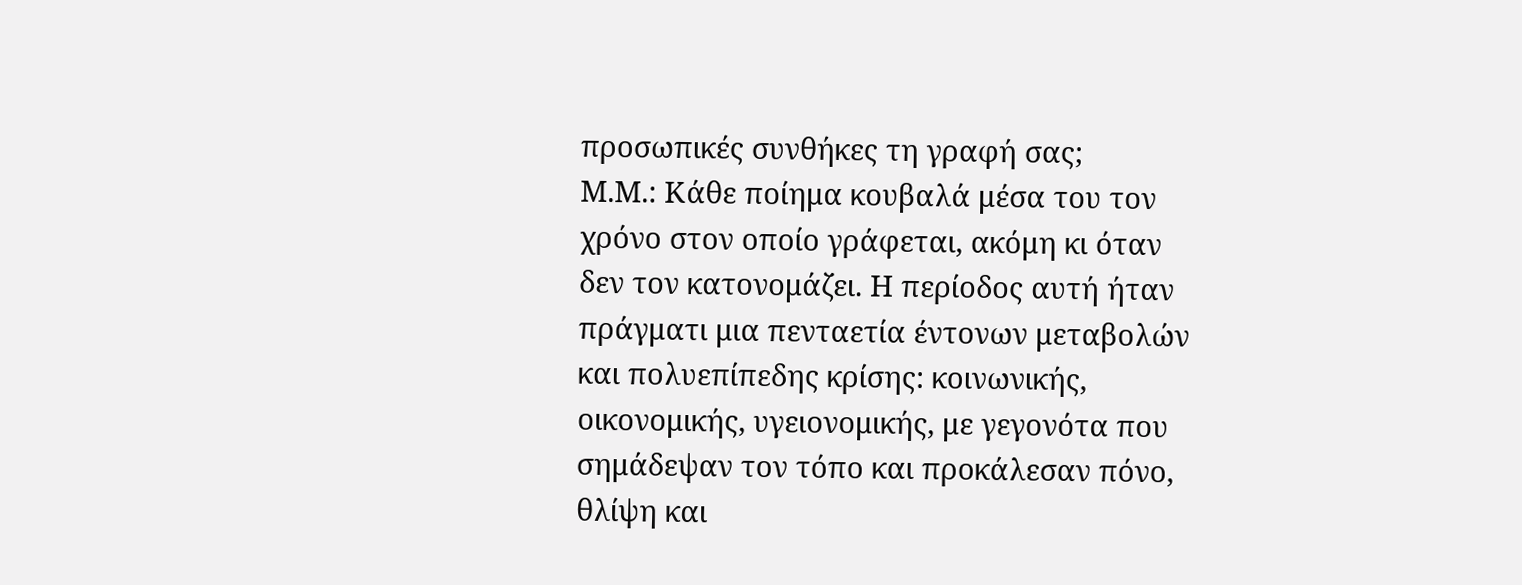προσωπικές συνθήκες τη γραφή σας;
Μ.Μ.: Κάθε ποίημα κουβαλά μέσα του τον χρόνο στον οποίο γράφεται, ακόμη κι όταν δεν τον κατονομάζει. Η περίοδος αυτή ήταν πράγματι μια πενταετία έντονων μεταβολών και πολυεπίπεδης κρίσης: κοινωνικής, οικονομικής, υγειονομικής, με γεγονότα που σημάδεψαν τον τόπο και προκάλεσαν πόνο, θλίψη και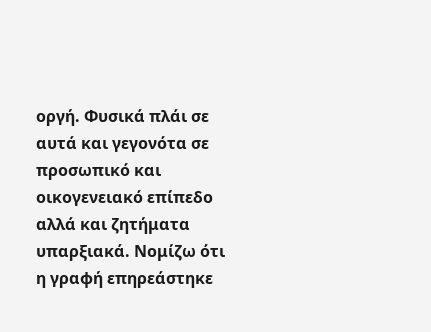οργή. Φυσικά πλάι σε αυτά και γεγονότα σε προσωπικό και οικογενειακό επίπεδο αλλά και ζητήματα υπαρξιακά. Νομίζω ότι η γραφή επηρεάστηκε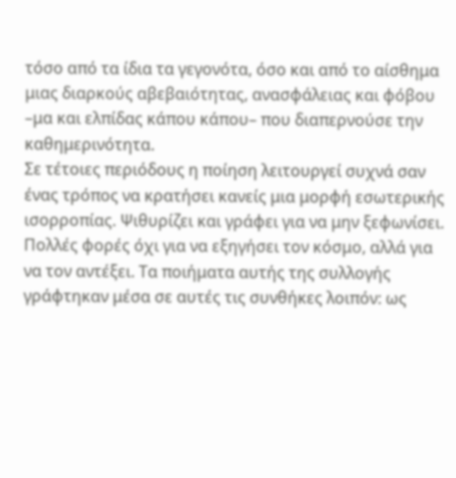τόσο από τα ίδια τα γεγονότα, όσο και από το αίσθημα μιας διαρκούς αβεβαιότητας, ανασφάλειας και φόβου –μα και ελπίδας κάπου κάπου– που διαπερνούσε την καθημερινότητα.
Σε τέτοιες περιόδους η ποίηση λειτουργεί συχνά σαν ένας τρόπος να κρατήσει κανείς μια μορφή εσωτερικής ισορροπίας. Ψιθυρίζει και γράφει για να μην ξεφωνίσει. Πολλές φορές όχι για να εξηγήσει τον κόσμο, αλλά για να τον αντέξει. Τα ποιήματα αυτής της συλλογής γράφτηκαν μέσα σε αυτές τις συνθήκες λοιπόν: ως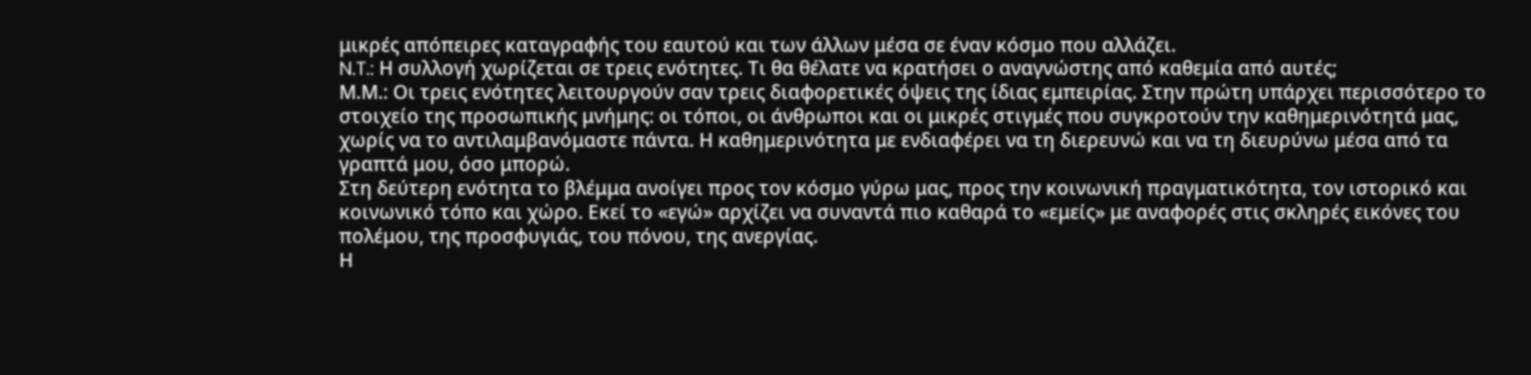μικρές απόπειρες καταγραφής του εαυτού και των άλλων μέσα σε έναν κόσμο που αλλάζει.
N.T.: Η συλλογή χωρίζεται σε τρεις ενότητες. Τι θα θέλατε να κρατήσει ο αναγνώστης από καθεμία από αυτές;
Μ.Μ.: Οι τρεις ενότητες λειτουργούν σαν τρεις διαφορετικές όψεις της ίδιας εμπειρίας. Στην πρώτη υπάρχει περισσότερο το στοιχείο της προσωπικής μνήμης: οι τόποι, οι άνθρωποι και οι μικρές στιγμές που συγκροτούν την καθημερινότητά μας, χωρίς να το αντιλαμβανόμαστε πάντα. Η καθημερινότητα με ενδιαφέρει να τη διερευνώ και να τη διευρύνω μέσα από τα γραπτά μου, όσο μπορώ.
Στη δεύτερη ενότητα το βλέμμα ανοίγει προς τον κόσμο γύρω μας, προς την κοινωνική πραγματικότητα, τον ιστορικό και κοινωνικό τόπο και χώρο. Εκεί το «εγώ» αρχίζει να συναντά πιο καθαρά το «εμείς» με αναφορές στις σκληρές εικόνες του πολέμου, της προσφυγιάς, του πόνου, της ανεργίας.
Η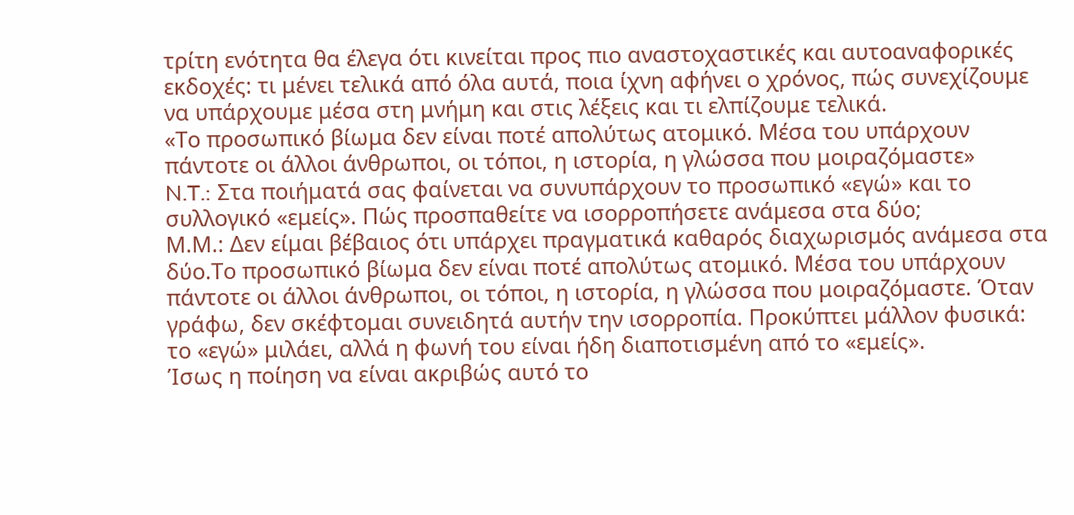τρίτη ενότητα θα έλεγα ότι κινείται προς πιο αναστοχαστικές και αυτοαναφορικές εκδοχές: τι μένει τελικά από όλα αυτά, ποια ίχνη αφήνει ο χρόνος, πώς συνεχίζουμε να υπάρχουμε μέσα στη μνήμη και στις λέξεις και τι ελπίζουμε τελικά.
«Το προσωπικό βίωμα δεν είναι ποτέ απολύτως ατομικό. Μέσα του υπάρχουν πάντοτε οι άλλοι άνθρωποι, οι τόποι, η ιστορία, η γλώσσα που μοιραζόμαστε»
N.T.: Στα ποιήματά σας φαίνεται να συνυπάρχουν το προσωπικό «εγώ» και το συλλογικό «εμείς». Πώς προσπαθείτε να ισορροπήσετε ανάμεσα στα δύο;
Μ.Μ.: Δεν είμαι βέβαιος ότι υπάρχει πραγματικά καθαρός διαχωρισμός ανάμεσα στα δύο.Το προσωπικό βίωμα δεν είναι ποτέ απολύτως ατομικό. Μέσα του υπάρχουν πάντοτε οι άλλοι άνθρωποι, οι τόποι, η ιστορία, η γλώσσα που μοιραζόμαστε. Όταν γράφω, δεν σκέφτομαι συνειδητά αυτήν την ισορροπία. Προκύπτει μάλλον φυσικά: το «εγώ» μιλάει, αλλά η φωνή του είναι ήδη διαποτισμένη από το «εμείς».
Ίσως η ποίηση να είναι ακριβώς αυτό το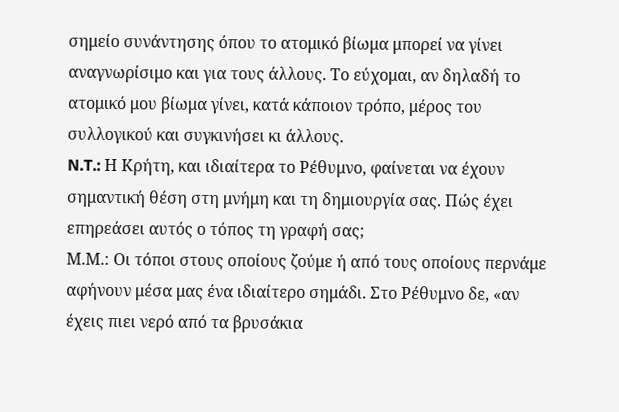σημείο συνάντησης όπου το ατομικό βίωμα μπορεί να γίνει αναγνωρίσιμο και για τους άλλους. Το εύχομαι, αν δηλαδή το ατομικό μου βίωμα γίνει, κατά κάποιον τρόπο, μέρος του συλλογικού και συγκινήσει κι άλλους.
N.T.: Η Κρήτη, και ιδιαίτερα το Ρέθυμνο, φαίνεται να έχουν σημαντική θέση στη μνήμη και τη δημιουργία σας. Πώς έχει επηρεάσει αυτός ο τόπος τη γραφή σας;
Μ.Μ.: Οι τόποι στους οποίους ζούμε ή από τους οποίους περνάμε αφήνουν μέσα μας ένα ιδιαίτερο σημάδι. Στο Ρέθυμνο δε, «αν έχεις πιει νερό από τα βρυσάκια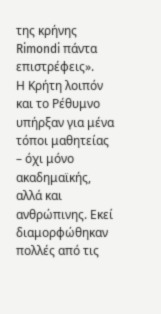της κρήνης Rimondi πάντα επιστρέφεις».
Η Κρήτη λοιπόν και το Ρέθυμνο υπήρξαν για μένα τόποι μαθητείας – όχι μόνο ακαδημαϊκής, αλλά και ανθρώπινης. Εκεί διαμορφώθηκαν πολλές από τις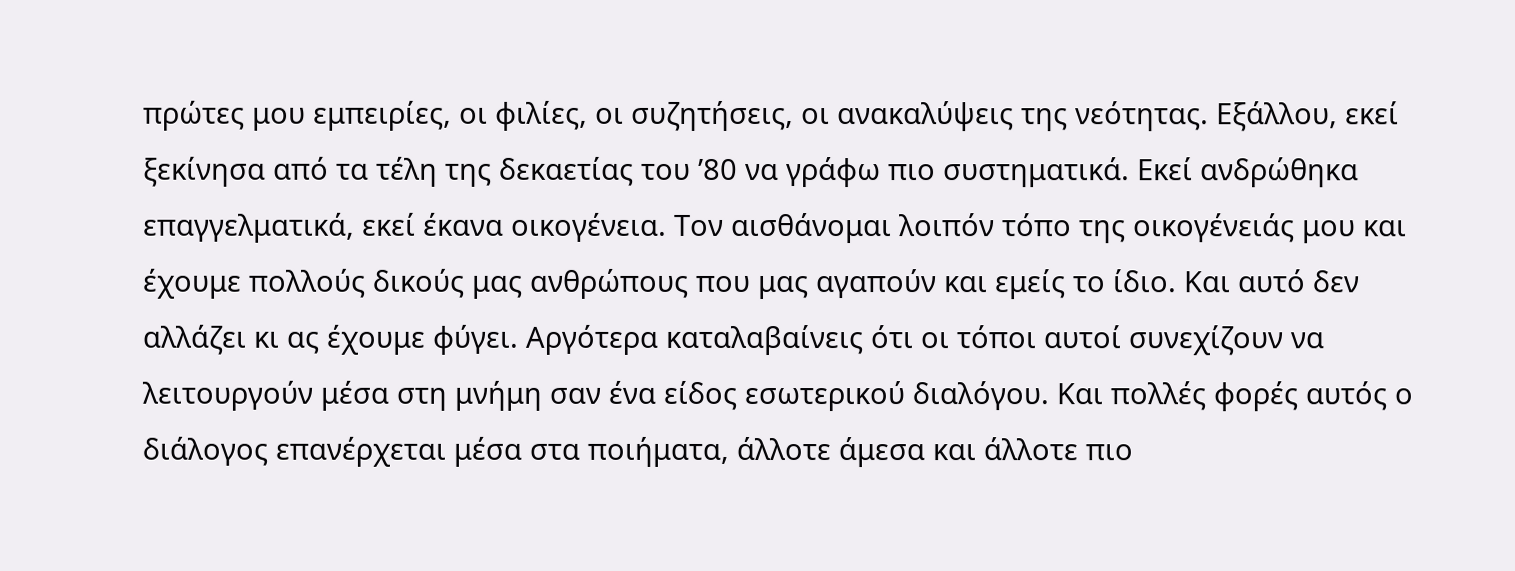πρώτες μου εμπειρίες, οι φιλίες, οι συζητήσεις, οι ανακαλύψεις της νεότητας. Εξάλλου, εκεί ξεκίνησα από τα τέλη της δεκαετίας του ’80 να γράφω πιο συστηματικά. Εκεί ανδρώθηκα επαγγελματικά, εκεί έκανα οικογένεια. Τον αισθάνομαι λοιπόν τόπο της οικογένειάς μου και έχουμε πολλούς δικούς μας ανθρώπους που μας αγαπούν και εμείς το ίδιο. Και αυτό δεν αλλάζει κι ας έχουμε φύγει. Αργότερα καταλαβαίνεις ότι οι τόποι αυτοί συνεχίζουν να λειτουργούν μέσα στη μνήμη σαν ένα είδος εσωτερικού διαλόγου. Και πολλές φορές αυτός ο διάλογος επανέρχεται μέσα στα ποιήματα, άλλοτε άμεσα και άλλοτε πιο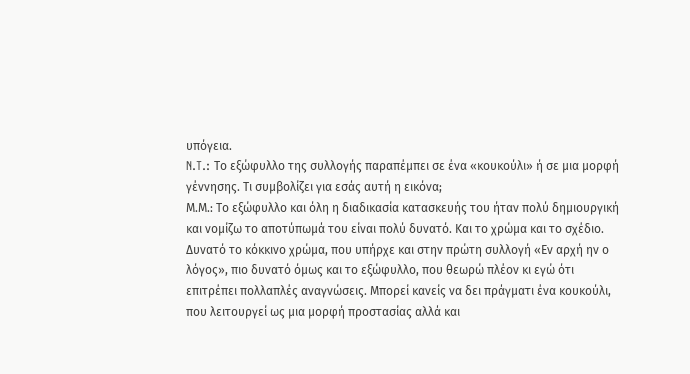υπόγεια.
N.T.: Το εξώφυλλο της συλλογής παραπέμπει σε ένα «κουκούλι» ή σε μια μορφή γέννησης. Τι συμβολίζει για εσάς αυτή η εικόνα;
Μ.Μ.: Το εξώφυλλο και όλη η διαδικασία κατασκευής του ήταν πολύ δημιουργική και νομίζω το αποτύπωμά του είναι πολύ δυνατό. Και το χρώμα και το σχέδιο. Δυνατό το κόκκινο χρώμα, που υπήρχε και στην πρώτη συλλογή «Εν αρχή ην ο λόγος», πιο δυνατό όμως και το εξώφυλλο, που θεωρώ πλέον κι εγώ ότι επιτρέπει πολλαπλές αναγνώσεις. Μπορεί κανείς να δει πράγματι ένα κουκούλι, που λειτουργεί ως μια μορφή προστασίας αλλά και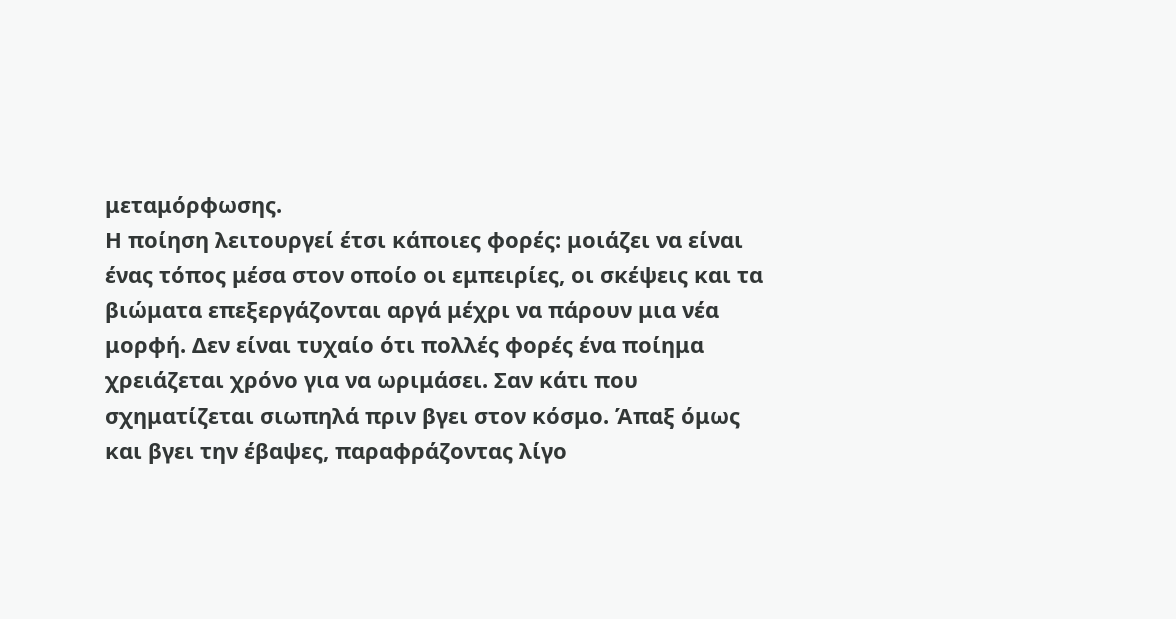μεταμόρφωσης.
Η ποίηση λειτουργεί έτσι κάποιες φορές: μοιάζει να είναι ένας τόπος μέσα στον οποίο οι εμπειρίες, οι σκέψεις και τα βιώματα επεξεργάζονται αργά μέχρι να πάρουν μια νέα μορφή. Δεν είναι τυχαίο ότι πολλές φορές ένα ποίημα χρειάζεται χρόνο για να ωριμάσει. Σαν κάτι που σχηματίζεται σιωπηλά πριν βγει στον κόσμο. Άπαξ όμως και βγει την έβαψες, παραφράζοντας λίγο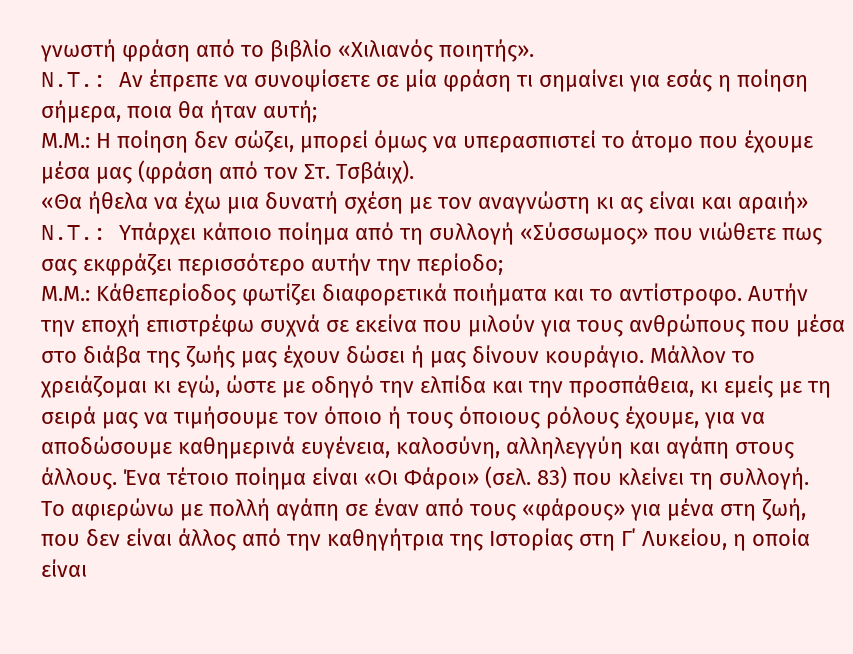γνωστή φράση από το βιβλίο «Χιλιανός ποιητής».
N.T.: Αν έπρεπε να συνοψίσετε σε μία φράση τι σημαίνει για εσάς η ποίηση σήμερα, ποια θα ήταν αυτή;
Μ.Μ.: Η ποίηση δεν σώζει, μπορεί όμως να υπερασπιστεί το άτομο που έχουμε μέσα μας (φράση από τον Στ. Τσβάιχ).
«Θα ήθελα να έχω μια δυνατή σχέση με τον αναγνώστη κι ας είναι και αραιή»
N.T.: Υπάρχει κάποιο ποίημα από τη συλλογή «Σύσσωμος» που νιώθετε πως σας εκφράζει περισσότερο αυτήν την περίοδο;
Μ.Μ.: Κάθεπερίοδος φωτίζει διαφορετικά ποιήματα και το αντίστροφο. Αυτήν την εποχή επιστρέφω συχνά σε εκείνα που μιλούν για τους ανθρώπους που μέσα στο διάβα της ζωής μας έχουν δώσει ή μας δίνουν κουράγιο. Μάλλον το χρειάζομαι κι εγώ, ώστε με οδηγό την ελπίδα και την προσπάθεια, κι εμείς με τη σειρά μας να τιμήσουμε τον όποιο ή τους όποιους ρόλους έχουμε, για να αποδώσουμε καθημερινά ευγένεια, καλοσύνη, αλληλεγγύη και αγάπη στους άλλους. Ένα τέτοιο ποίημα είναι «Οι Φάροι» (σελ. 83) που κλείνει τη συλλογή.
Το αφιερώνω με πολλή αγάπη σε έναν από τους «φάρους» για μένα στη ζωή, που δεν είναι άλλος από την καθηγήτρια της Ιστορίας στη Γ΄ Λυκείου, η οποία είναι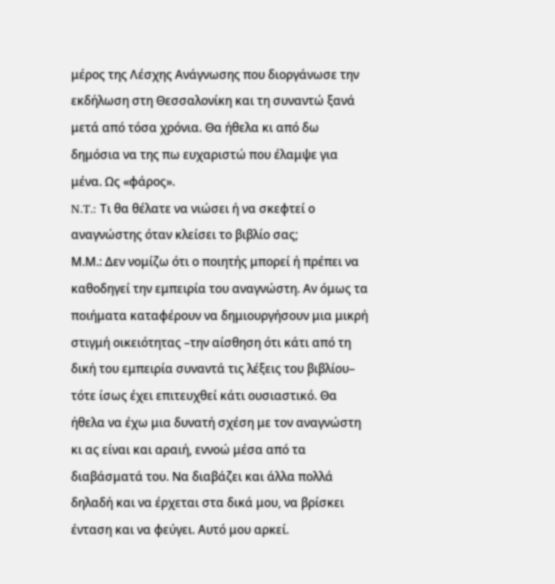μέρος της Λέσχης Ανάγνωσης που διοργάνωσε την εκδήλωση στη Θεσσαλονίκη και τη συναντώ ξανά μετά από τόσα χρόνια. Θα ήθελα κι από δω δημόσια να της πω ευχαριστώ που έλαμψε για μένα. Ως «φάρος».
N.T.: Τι θα θέλατε να νιώσει ή να σκεφτεί ο αναγνώστης όταν κλείσει το βιβλίο σας;
Μ.Μ.: Δεν νομίζω ότι ο ποιητής μπορεί ή πρέπει να καθοδηγεί την εμπειρία του αναγνώστη. Αν όμως τα ποιήματα καταφέρουν να δημιουργήσουν μια μικρή στιγμή οικειότητας –την αίσθηση ότι κάτι από τη δική του εμπειρία συναντά τις λέξεις του βιβλίου– τότε ίσως έχει επιτευχθεί κάτι ουσιαστικό. Θα ήθελα να έχω μια δυνατή σχέση με τον αναγνώστη κι ας είναι και αραιή, εννοώ μέσα από τα διαβάσματά του. Να διαβάζει και άλλα πολλά δηλαδή και να έρχεται στα δικά μου, να βρίσκει ένταση και να φεύγει. Αυτό μου αρκεί.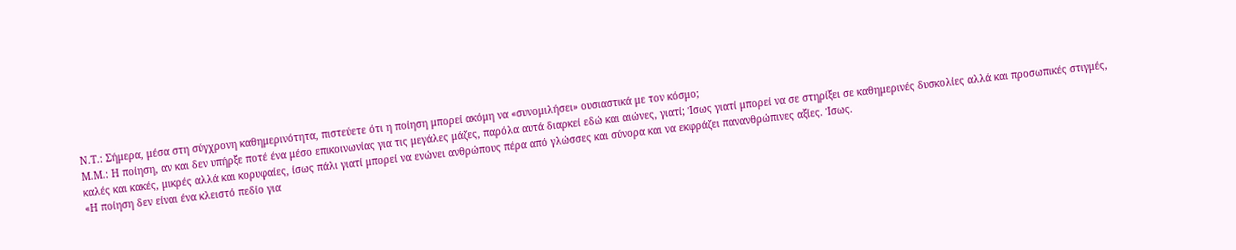N.T.: Σήμερα, μέσα στη σύγχρονη καθημερινότητα, πιστεύετε ότι η ποίηση μπορεί ακόμη να «συνομιλήσει» ουσιαστικά με τον κόσμο;
Μ.Μ.: Η ποίηση, αν και δεν υπήρξε ποτέ ένα μέσο επικοινωνίας για τις μεγάλες μάζες, παρόλα αυτά διαρκεί εδώ και αιώνες, γιατί; Ίσως γιατί μπορεί να σε στηρίξει σε καθημερινές δυσκολίες αλλά και προσωπικές στιγμές, καλές και κακές, μικρές αλλά και κορυφαίες, ίσως πάλι γιατί μπορεί να ενώνει ανθρώπους πέρα από γλώσσες και σύνορα και να εκφράζει πανανθρώπινες αξίες. Ίσως.
«Η ποίηση δεν είναι ένα κλειστό πεδίο για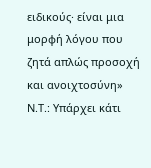ειδικούς· είναι μια μορφή λόγου που ζητά απλώς προσοχή και ανοιχτοσύνη»
N.T.: Υπάρχει κάτι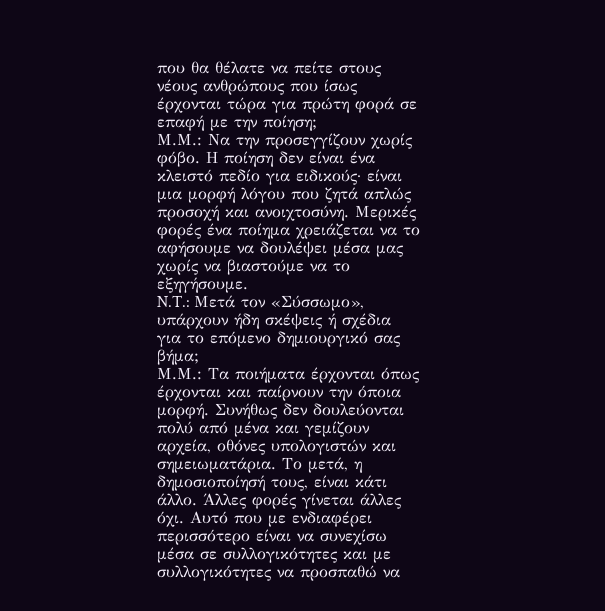που θα θέλατε να πείτε στους νέους ανθρώπους που ίσως έρχονται τώρα για πρώτη φορά σε επαφή με την ποίηση;
Μ.Μ.: Να την προσεγγίζουν χωρίς φόβο. Η ποίηση δεν είναι ένα κλειστό πεδίο για ειδικούς· είναι μια μορφή λόγου που ζητά απλώς προσοχή και ανοιχτοσύνη. Μερικές φορές ένα ποίημα χρειάζεται να το αφήσουμε να δουλέψει μέσα μας χωρίς να βιαστούμε να το εξηγήσουμε.
N.T.: Μετά τον «Σύσσωμο», υπάρχουν ήδη σκέψεις ή σχέδια για το επόμενο δημιουργικό σας βήμα;
Μ.Μ.: Τα ποιήματα έρχονται όπως έρχονται και παίρνουν την όποια μορφή. Συνήθως δεν δουλεύονται πολύ από μένα και γεμίζουν αρχεία, οθόνες υπολογιστών και σημειωματάρια. Το μετά, η δημοσιοποίησή τους, είναι κάτι άλλο. Άλλες φορές γίνεται άλλες όχι. Αυτό που με ενδιαφέρει περισσότερο είναι να συνεχίσω μέσα σε συλλογικότητες και με συλλογικότητες να προσπαθώ να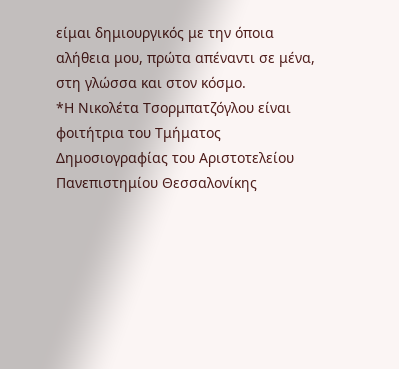είμαι δημιουργικός με την όποια αλήθεια μου, πρώτα απέναντι σε μένα, στη γλώσσα και στον κόσμο.
*Η Νικολέτα Τσορμπατζόγλου είναι φοιτήτρια του Τμήματος Δημοσιογραφίας του Αριστοτελείου Πανεπιστημίου Θεσσαλονίκης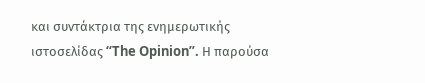και συντάκτρια της ενημερωτικής ιστοσελίδας “The Opinion”. Η παρούσα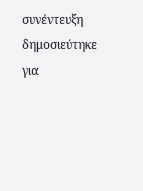συνέντευξη δημοσιεύτηκε για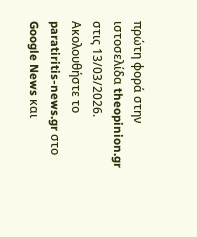πρώτη φορά στην ιστοσελίδα theopinion.gr στις 13/03/2026.
Ακολουθήστε το paratiritis-news.gr στο Google News και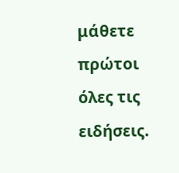μάθετε πρώτοι όλες τις ειδήσεις.